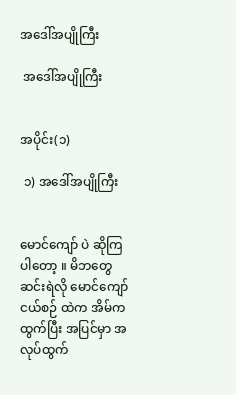အဒေါ်အပျိုကြီး

 အဒေါ်အပျိုကြီး


အပိုင်း(၁)

 ၁) အဒေါ်အပျိုကြီး


မောင်ကျော် ပဲ ဆိုကြပါတော့ ။ မိဘတွေ ဆင်းရဲလို မောင်ကျော် ငယ်စဉ် ထဲက အိမ်ကထွက်ပြီး အပြင်မှာ အလုပ်ထွက်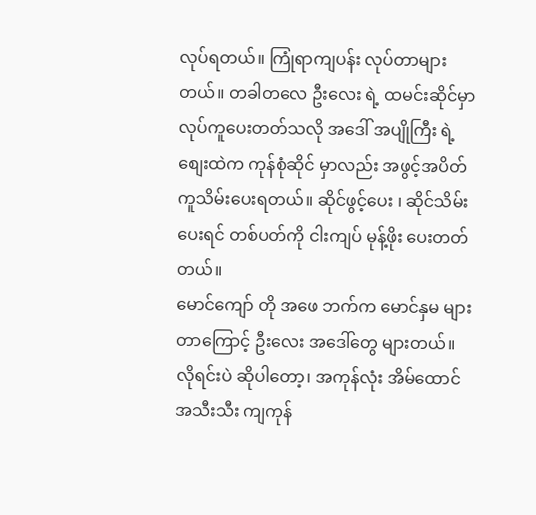လုပ်ရတယ်။ ကြုံရာကျပန်း လုပ်တာများတယ်။ တခါတလေ ဦးလေး ရဲ့ ထမင်းဆိုင်မှာ လုပ်ကူပေးတတ်သလို အဒေါ် အပျိုကြီး ရဲ့ စျေးထဲက ကုန်စုံဆိုင် မှာလည်း အဖွင့်အပိတ် ကူသိမ်းပေးရတယ်။ ဆိုင်ဖွင့်ပေး ၊ ဆိုင်သိမ်းပေးရင် တစ်ပတ်ကို ငါးကျပ် မုန့်ဖိုး ပေးတတ်တယ်။
မောင်ကျော် တို အဖေ ဘက်က မောင်နှမ များတာကြောင့် ဦးလေး အဒေါ်တွေ များတယ်။ လိုရင်းပဲ ဆိုပါတော့၊ အကုန်လုံး အိမ်ထောင်အသီးသီး ကျကုန်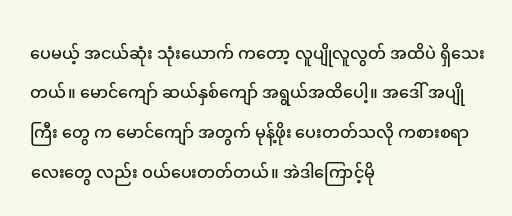ပေမယ့် အငယ်ဆုံး သုံးယောက် ကတော့ လူပျိုလူလွတ် အထိပဲ ရှိသေးတယ်။ မောင်ကျော် ဆယ်နှစ်ကျော် အရွယ်အထိပေါ့။ အဒေါ် အပျိုကြီး တွေ က မောင်ကျော် အတွက် မုန့်ဖိုး ပေးတတ်သလို ကစားစရာလေးတွေ လည်း ဝယ်ပေးတတ်တယ်။ အဲဒါကြောင့်မို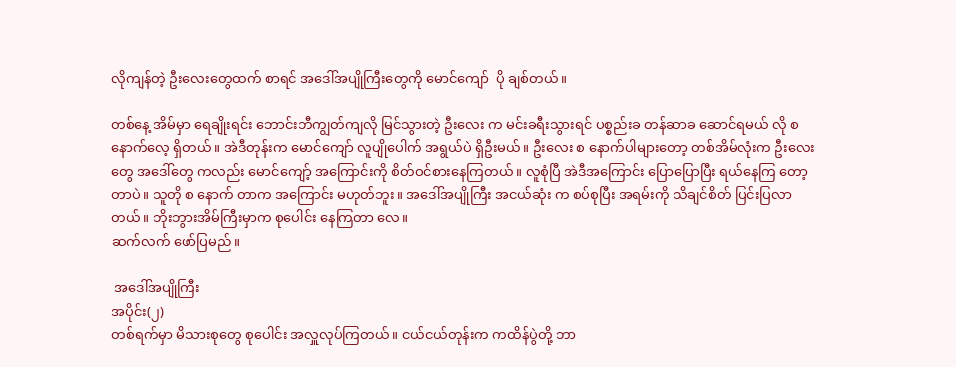လိုကျန်တဲ့ ဦးလေးတွေထက် စာရင် အဒေါ်အပျိုကြီးတွေကို မောင်ကျော်  ပို ချစ်တယ်။

တစ်နေ့ အိမ်မှာ ရေချိုးရင်း ဘောင်းဘီကျွတ်ကျလို မြင်သွားတဲ့ ဦးလေး က မင်းခရီးသွားရင် ပစ္စည်းခ တန်ဆာခ ဆောင်ရမယ် လို စ နောက်လေ့ ရှိတယ်။ အဲဒီတုန်းက မောင်ကျော် လူပျိုပေါက် အရွယ်ပဲ ရှိဦးမယ်။ ဦးလေး စ နောက်ပါများတော့ တစ်အိမ်လုံးက ဦးလေး တွေ အဒေါ်တွေ ကလည်း မောင်ကျော့် အကြောင်းကို စိတ်ဝင်စားနေကြတယ်။ လူစုံပြီ အဲဒီအကြောင်း ပြောပြောပြီး ရယ်နေကြ တော့တာပဲ။ သူတို စ နောက် တာက အကြောင်း မဟုတ်ဘူး။ အဒေါ်အပျိုကြီး အငယ်ဆုံး က စပ်စုပြီး အရမ်းကို သိချင်စိတ် ပြင်းပြလာတယ်။ ဘိုးဘွားအိမ်ကြီးမှာက စုပေါင်း နေကြတာ လေ။
ဆက်လက် ဖော်ပြမည်။

 အဒေါ်အပျိုကြီး
အပိုင်း(၂)
တစ်ရက်မှာ မိသားစုတွေ စုပေါင်း အလှူလုပ်ကြတယ်။ ငယ်ငယ်တုန်းက ကထိန်ပွဲတို့ ဘာ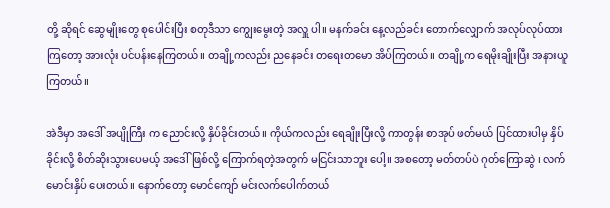တို့ ဆိုရင် ဆွေမျိုးတွေ စုပေါင်းပြီး စတုဒီသာ ကျွေးမွေးတဲ့ အလှူ ပါ။ မနက်ခင်း နေ့လည်ခင်း တောက်လျှောက် အလုပ်လုပ်ထားကြတော့ အားလုံး ပင်ပန်းနေကြတယ်။ တချို့ကလည်း ညနေခင်း တရေးတမော အိပ်ကြတယ်။ တချို့က ရေမိုးချိုးပြီး အနားယူကြတယ်။

အဲဒီမှာ အဒေါ် အပျိုကြီး က ညောင်းလို့ နှိပ်ခိုင်းတယ်။ ကိုယ်ကလည်း ရေချိုးပြီးလို့ ကာတွန်း စာအုပ် ဖတ်မယ် ပြင်ထားပါမှ နှိပ်ခိုင်းလို့ စိတ်ဆိုးသွားပေမယ့် အဒေါ်ဖြစ်လို့ ကြောက်ရတဲ့အတွက် မငြင်းသာဘူး ပေါ့။ အစတော့ မတ်တပ်ပဲ ဂုတ်ကြောဆွဲ ၊ လက်မောင်းနှိပ် ပေးတယ်။ နောက်တော့ မောင်ကျော် မင်းလက်ပေါက်တယ်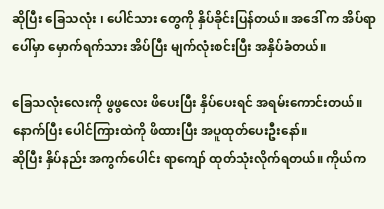ဆိုပြီး ခြေသလုံး ၊ ပေါင်သား တွေကို နှိပ်ခိုင်းပြန်တယ်။ အဒေါ် က အိပ်ရာပေါ်မှာ မှောက်ရက်သား အိပ်ပြီး မျက်လုံးစင်းပြီး အနှိပ်ခံတယ်။

ခြေသလုံးလေးကို ဖွဖွလေး ဖိပေးပြီး နှိပ်ပေးရင် အရမ်းကောင်းတယ်။ နောက်ပြီး ပေါင်ကြားထဲကို ဖိထားပြီး အပူထုတ်ပေးဦးနော်။
ဆိုပြီး နှိပ်နည်း အကွက်ပေါင်း ရာကျော် ထုတ်သုံးလိုက်ရတယ်။ ကိုယ်က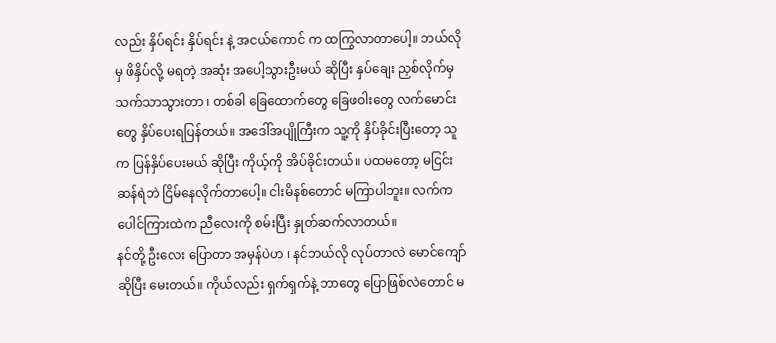လည်း နှိပ်ရင်း နှိပ်ရင်း နဲ့ အငယ်ကောင် က ထကြွလာတာပေါ့။ ဘယ်လိုမှ ဖိနှိပ်လို့ မရတဲ့ အဆုံး အပေါ့သွားဦးမယ် ဆိုပြီး နှပ်ချေး ညှစ်လိုက်မှ သက်သာသွားတာ ၊ တစ်ခါ ခြေထောက်တွေ ခြေဖဝါးတွေ လက်မောင်းတွေ နှိပ်ပေးရပြန်တယ်။ အဒေါ်အပျိုကြီးက သူ့ကို နှိပ်ခိုင်းပြီးတော့ သူက ပြန်နှိပ်ပေးမယ် ဆိုပြီး ကိုယ့်ကို အိပ်ခိုင်းတယ်။ ပထမတော့ မငြင်းဆန်ရဲဘဲ ငြိမ်နေလိုက်တာပေါ့။ ငါးမိနစ်တောင် မကြာပါဘူး။ လက်က ပေါင်ကြားထဲက ညီလေးကို စမ်းပြီး နှုတ်ဆက်လာတယ်။
နင်တို့ ဦးလေး ပြောတာ အမှန်ပဲဟ ၊ နင်ဘယ်လို လုပ်တာလဲ မောင်ကျော်
ဆိုပြီး မေးတယ်။ ကိုယ်လည်း ရှက်ရှက်နဲ့ ဘာတွေ ပြောဖြစ်လဲတောင် မ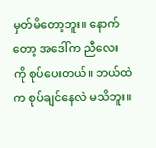မှတ်မိတော့ဘူး။ နောက်တော့ အဒေါ်က ညီလေး ကို စုပ်ပေးတယ်။ ဘယ်ထဲက စုပ်ချင်နေလဲ မသိဘူး။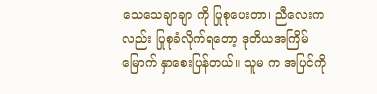သေသေချာချာ ကို ပြုစုပေးတာ၊ ညီလေးက လည်း ပြုစုခံလိုက်ရတော့ ဒုတိယအကြိမ်မြောက် နှာစေးပြန်တယ်။ သူမ က အပြင်ကို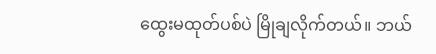ထွေးမထုတ်ပစ်ပဲ မြိုချလိုက်တယ်။ ဘယ်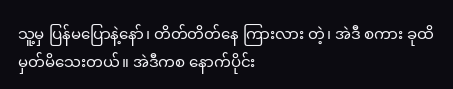သူ့မှ ပြန်မပြောနဲ့နော်၊ တိတ်တိတ်နေ ကြားလား တဲ့၊ အဲဒီ စကား ခုထိ မှတ်မိသေးတယ်။ အဲဒီကစ နောက်ပိုင်း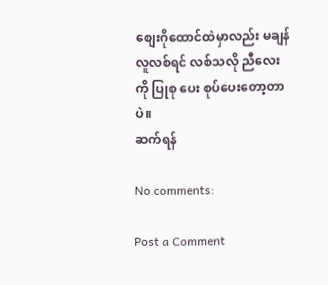စျေးဂိုထောင်ထဲမှာလည်း မချန် လူလစ်ရင် လစ်သလို ညီလေး ကို ပြုစု ပေး စုပ်ပေးတော့တာပဲ။
ဆက်ရန်

No comments:

Post a Comment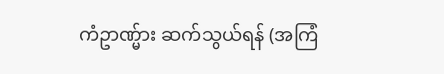ကံဥာဏ္မ်ား ဆက်သွယ်ရန် (အကြံ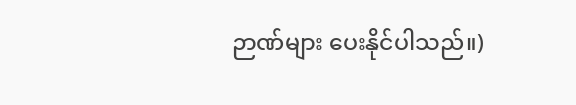ဉာဏ်များ ပေးနိုင်ပါသည်။)